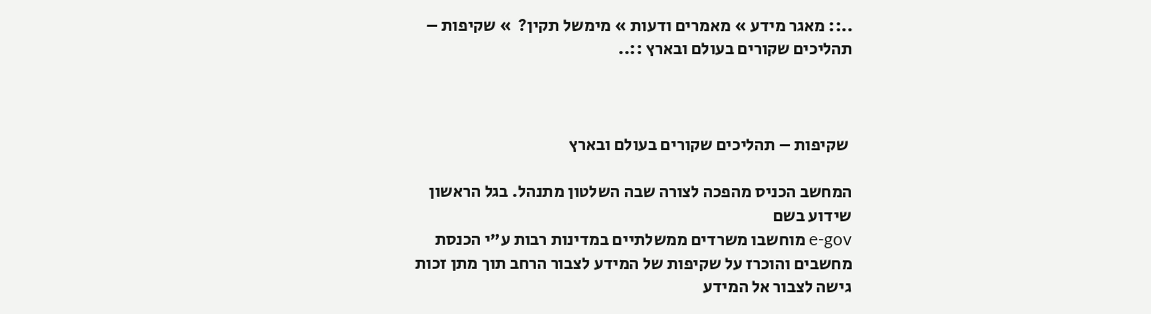..:: מאגר מידע » מאמרים ודעות » מימשל תקין?  » שקיפות – תהליכים שקורים בעולם ובארץ ::..



 שקיפות – תהליכים שקורים בעולם ובארץ

המחשב הכניס מהפכה לצורה שבה השלטון מתנהל. בגל הראשון שידוע בשם
e-gov מוחשבו משרדים ממשלתיים במדינות רבות ע"י הכנסת מחשבים והוכרז על שקיפות של המידע לצבור הרחב תוך מתן זכות גישה לצבור אל המידע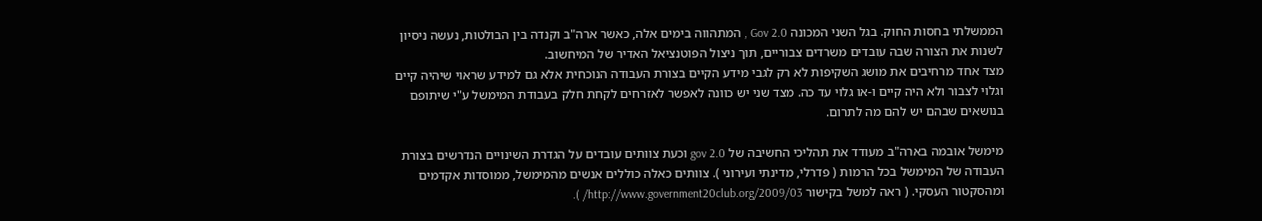הממשלתי בחסות החוק. בגל השני המכונה Gov 2.0 , המתהווה בימים אלה, כאשר ארה"ב וקנדה בין הבולטות, נעשה ניסיון לשנות את הצורה שבה עובדים משרדים צבוריים, תוך ניצול הפוטנציאל האדיר של המיחשוב.
מצד אחד מרחיבים את מושג השקיפות לא רק לגבי מידע הקיים בצורת העבודה הנוכחית אלא גם למידע שראוי שיהיה קיים וגלוי לצבור ולא היה קיים ו-או גלוי עד כה. מצד שני יש כוונה לאפשר לאזרחים לקחת חלק בעבודת המימשל ע"י שיתופם בנושאים שבהם יש להם מה לתרום.

מימשל אובמה בארה"ב מעודד את תהליכי החשיבה של gov 2.0 וכעת צוותים עובדים על הגדרת השינויים הנדרשים בצורת העבודה של המימשל בכל הרמות ( פדרלי, מדינתי ועירוני ). צוותים כאלה כוללים אנשים מהמימשל, ממוסדות אקדמים ומהסקטור העסקי. ( ראה למשל בקישור http://www.government20club.org/2009/03/ ).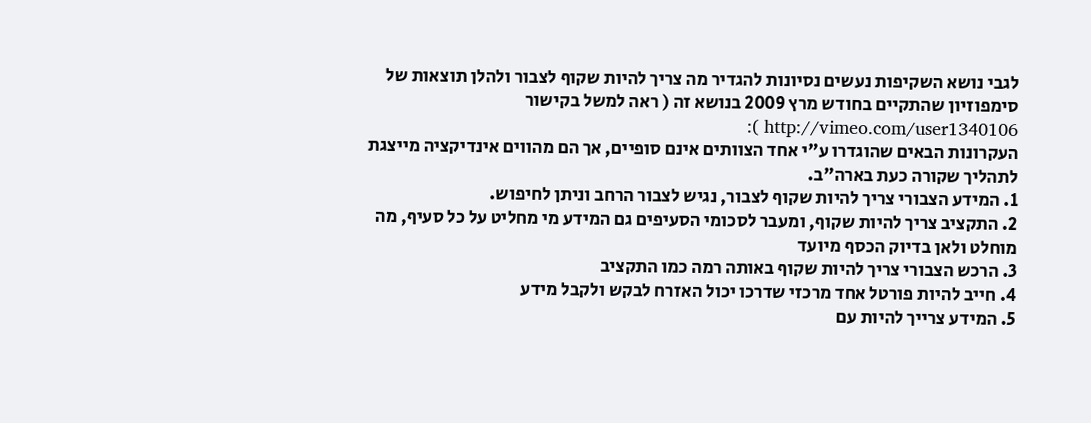לגבי נושא השקיפות נעשים נסיונות להגדיר מה צריך להיות שקוף לצבור ולהלן תוצאות של סימפוזיון שהתקיים בחודש מרץ 2009 בנושא זה ( ראה למשל בקישור http://vimeo.com/user1340106 ):
העקרונות הבאים שהוגדרו ע"י אחד הצוותים אינם סופיים, אך הם מהווים אינדיקציה מייצגת לתהליך שקורה כעת בארה"ב.
1. המידע הצבורי צריך להיות שקוף לצבור, נגיש לצבור הרחב וניתן לחיפוש.
2. התקציב צריך להיות שקוף, ומעבר לסכומי הסעיפים גם המידע מי מחליט על כל סעיף, מה מוחלט ולאן בדיוק הכסף מיועד
3. הרכש הצבורי צריך להיות שקוף באותה רמה כמו התקציב
4. חייב להיות פורטל אחד מרכזי שדרכו יכול האזרח לבקש ולקבל מידע
5. המידע צרייך להיות עם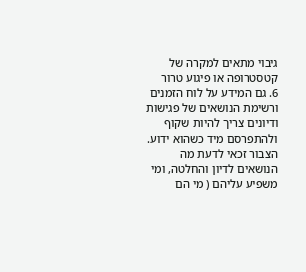גיבוי מתאים למקרה של קטסטרופה או פיגוע טרור
6. גם המידע על לוח הזמנים ורשימת הנושאים של פגישות ודיונים צריך להיות שקוף ולהתפרסם מיד כשהוא ידוע. הצבור זכאי לדעת מה הנושאים לדיון והחלטה, ומי משפיע עליהם ( מי הם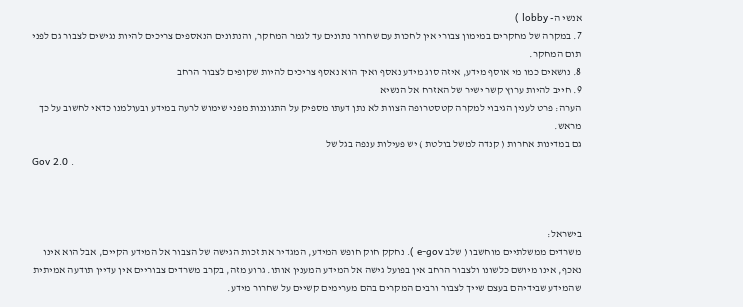אנשי ה- lobby )
7. במקרה של מחקרים במימון צבורי אין לחכות עם שחרור נתונים עד לגמר המחקר, והנתונים הנאספים צריכים להיות נגישים לצבור גם לפני תום המחקר.
8. נושאים כמו מי אוסף מידע, איזה סוג מידע נאסף ואיך הוא נאסף צריכים להיות שקופים לצבור הרחב
9. חייב להיות ערוץ קשר ישיר של האזרח אל הנשיא
הערה: פרט לענין הגיבוי למקרה קטסטרופה הצוות לא נתן דעתו מספיק על התגוננות מפני שימוש לרעה במידע ובעולמנו כדאי לחשוב על כך מראש.
גם במדינות אחרות ( קנדה למשל בולטת ) יש פעילות ענפה בגל של
Gov 2.0 .



בישראל:
משרדים ממשלתיים מוחשבו ( שלב e-gov ). נחקק חוק חופש המידע, המגדיר את זכות הגישה של הצבור אל המידע הקיים, אבל הוא אינו נאכף, אינו מיושם כלשונו ולצבור הרחב אין בפועל גישה אל המידע המענין אותו. גרוע מזה, בקרב משרדים צבוריים אין עדיין תודעה אמיתית שהמידע שבידיהם בעצם שייך לצבור ורבים המקרים בהם מערימים קשיים על שחרור מידע.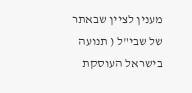מענין לציין שבאתר של שבי"ל ( תנועה בישראל העוסקת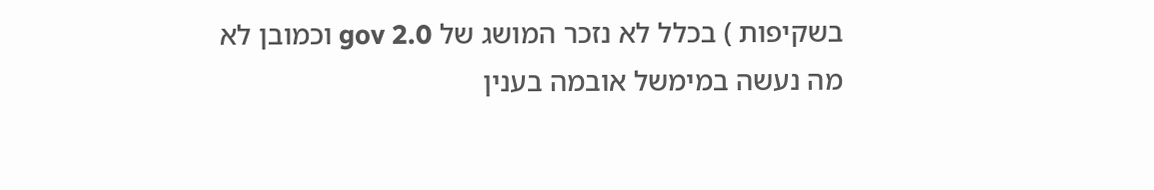בשקיפות ) בכלל לא נזכר המושג של gov 2.0 וכמובן לא מה נעשה במימשל אובמה בענין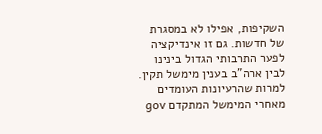השקיפות, אפילו לא במסגרת של חדשות. גם זו אינדיקציה לפער התרבותי הגדול בינינו לבין ארה"ב בענין מימשל תקין.
למרות שהרעיונות העומדים מאחרי המימשל המתקדם gov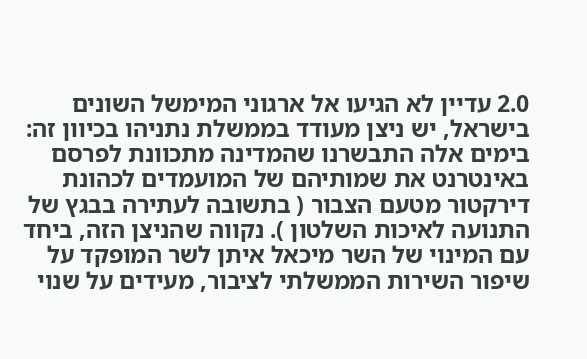2.0 עדיין לא הגיעו אל ארגוני המימשל השונים בישראל, יש ניצן מעודד בממשלת נתניהו בכיוון זה: בימים אלה התבשרנו שהמדינה מתכוונת לפרסם באינטרנט את שמותיהם של המועמדים לכהונת דירקטור מטעם הצבור ( בתשובה לעתירה בבגץ של התנועה לאיכות השלטון ). נקווה שהניצן הזה, ביחד עם המינוי של השר מיכאל איתן לשר המופקד על שיפור השירות הממשלתי לציבור, מעידים על שנוי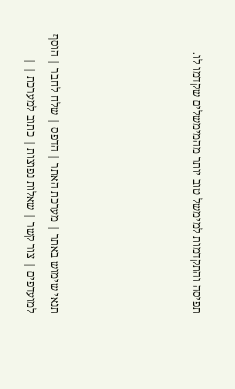תפיסה והתקדמות למימשל טוב יותר מהמימשלים שקדמו לו.





תנאי שימוש באתר | מערכת האתר | הדפס | שלח לחבר | הוסף למועדפים | צור קשר | שאלות נפוצות | כתוב למערכת | |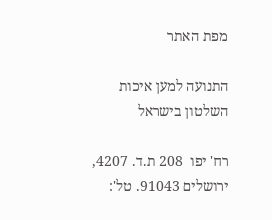מפת האתר

התנועה למען איכות השלטון בישראל

רח' יפו  208 ת.ד. 4207, ירושלים 91043. טל':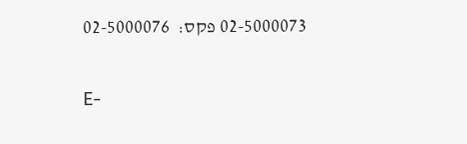02-5000073 פקס:  02-5000076

E-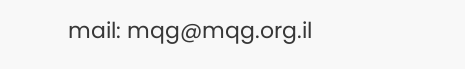mail: mqg@mqg.org.il